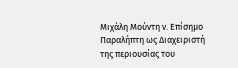Μιχάλη Μούντη ν. Επίσημο Παραλήπτη ως Διαχειριστή της περιουσίας του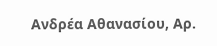Ανδρέα Αθανασίου, Αρ.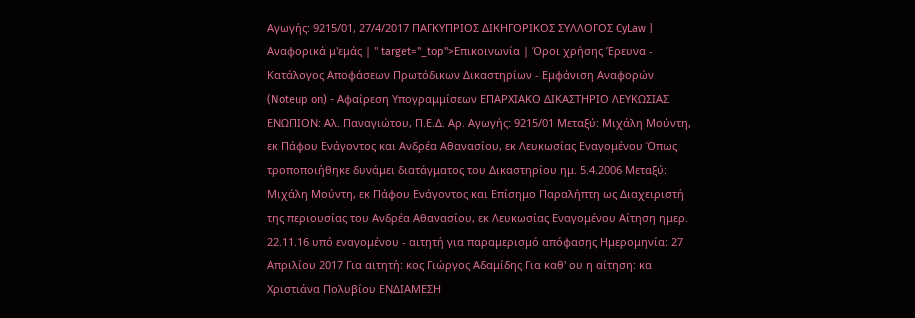Αγωγής: 9215/01, 27/4/2017 ΠΑΓΚΥΠΡΙΟΣ ΔΙΚΗΓΟΡΙΚΟΣ ΣΥΛΛΟΓΟΣ CyLaw | Αναφορικά μ'εμάς | " target="_top">Επικοινωνία | Όροι χρήσης Έρευνα - Κατάλογος Αποφάσεων Πρωτόδικων Δικαστηρίων - Εμφάνιση Αναφορών (Noteup on) - Αφαίρεση Υπογραμμίσεων ΕΠΑΡΧΙΑΚΟ ΔΙΚΑΣΤΗΡΙΟ ΛΕΥΚΩΣΙΑΣ ΕΝΩΠΙΟΝ: Αλ. Παναγιώτου, Π.Ε.Δ. Αρ. Αγωγής: 9215/01 Μεταξύ: Μιχάλη Μούντη, εκ Πάφου Ενάγοντος και Ανδρέα Αθανασίου, εκ Λευκωσίας Εναγομένου Όπως τροποποιήθηκε δυνάμει διατάγματος του Δικαστηρίου ημ. 5.4.2006 Μεταξύ: Μιχάλη Μούντη, εκ Πάφου Ενάγοντος και Επίσημο Παραλήπτη ως Διαχειριστή της περιουσίας του Ανδρέα Αθανασίου, εκ Λευκωσίας Εναγομένου Αίτηση ημερ. 22.11.16 υπό εναγομένου - αιτητή για παραμερισμό απόφασης Ημερομηνία: 27 Απριλίου 2017 Για αιτητή: κος Γιώργος Αδαμίδης Για καθ' ου η αίτηση: κα Χριστιάνα Πολυβίου ΕΝΔΙΑΜΕΣΗ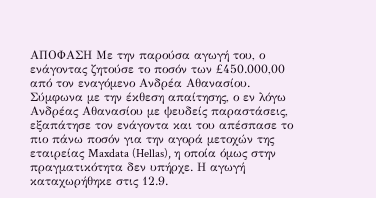ΑΠΟΦΑΣΗ Με την παρούσα αγωγή του, ο ενάγοντας ζητούσε το ποσόν των £450.000,00 από τον εναγόμενο Ανδρέα Αθανασίου. Σύμφωνα με την έκθεση απαίτησης, ο εν λόγω Ανδρέας Αθανασίου με ψευδείς παραστάσεις, εξαπάτησε τον ενάγοντα και του απέσπασε το πιο πάνω ποσόν για την αγορά μετοχών της εταιρείας Maxdata (Hellas), η οποία όμως στην πραγματικότητα δεν υπήρχε. Η αγωγή καταχωρήθηκε στις 12.9.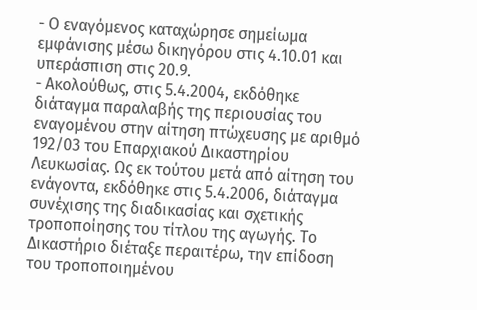- Ο εναγόμενος καταχώρησε σημείωμα εμφάνισης μέσω δικηγόρου στις 4.10.01 και υπεράσπιση στις 20.9.
- Ακολούθως, στις 5.4.2004, εκδόθηκε διάταγμα παραλαβής της περιουσίας του εναγομένου στην αίτηση πτώχευσης με αριθμό 192/03 του Επαρχιακού Δικαστηρίου Λευκωσίας. Ως εκ τούτου μετά από αίτηση του ενάγοντα, εκδόθηκε στις 5.4.2006, διάταγμα συνέχισης της διαδικασίας και σχετικής τροποποίησης του τίτλου της αγωγής. Το Δικαστήριο διέταξε περαιτέρω, την επίδοση του τροποποιημένου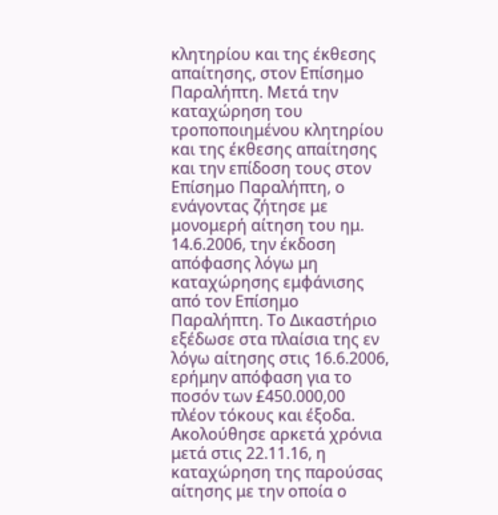κλητηρίου και της έκθεσης απαίτησης, στον Επίσημο Παραλήπτη. Μετά την καταχώρηση του τροποποιημένου κλητηρίου και της έκθεσης απαίτησης και την επίδοση τους στον Επίσημο Παραλήπτη, ο ενάγοντας ζήτησε με μονομερή αίτηση του ημ. 14.6.2006, την έκδοση απόφασης λόγω μη καταχώρησης εμφάνισης από τον Επίσημο Παραλήπτη. Το Δικαστήριο εξέδωσε στα πλαίσια της εν λόγω αίτησης στις 16.6.2006, ερήμην απόφαση για το ποσόν των £450.000,00 πλέον τόκους και έξοδα. Ακολούθησε αρκετά χρόνια μετά στις 22.11.16, η καταχώρηση της παρούσας αίτησης με την οποία ο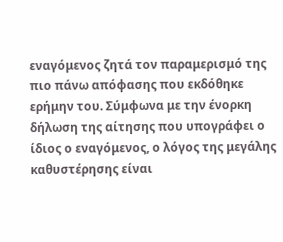εναγόμενος ζητά τον παραμερισμό της πιο πάνω απόφασης που εκδόθηκε ερήμην του. Σύμφωνα με την ένορκη δήλωση της αίτησης που υπογράφει ο ίδιος ο εναγόμενος, ο λόγος της μεγάλης καθυστέρησης είναι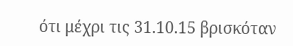ότι μέχρι τις 31.10.15 βρισκόταν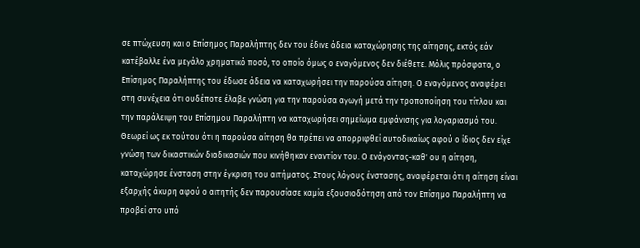σε πτώχευση και ο Επίσημος Παραλήπτης δεν του έδινε άδεια καταχώρησης της αίτησης, εκτός εάν κατέβαλλε ένα μεγάλο χρηματικό ποσό, το οποίο όμως ο εναγόμενος δεν διέθετε. Μόλις πρόσφατα, ο Επίσημος Παραλήπτης του έδωσε άδεια να καταχωρήσει την παρούσα αίτηση. Ο εναγόμενος αναφέρει στη συνέχεια ότι ουδέποτε έλαβε γνώση για την παρούσα αγωγή μετά την τροποποίηση του τίτλου και την παράλειψη του Επίσημου Παραλήπτη να καταχωρήσει σημείωμα εμφάνισης για λογαριασμό του. Θεωρεί ως εκ τούτου ότι η παρούσα αίτηση θα πρέπει να απορριφθεί αυτοδικαίως αφού ο ίδιος δεν είχε γνώση των δικαστικών διαδικασιών που κινήθηκαν εναντίον του. Ο ενάγοντας-καθ' ου η αίτηση, καταχώρησε ένσταση στην έγκριση του αιτήματος. Στους λόγους ένστασης, αναφέρεται ότι η αίτηση είναι εξαρχής άκυρη αφού ο αιτητής δεν παρουσίασε καμία εξουσιοδότηση από τον Επίσημο Παραλήπτη να προβεί στο υπό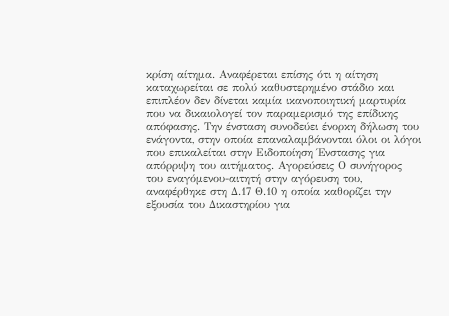κρίση αίτημα. Αναφέρεται επίσης ότι η αίτηση καταχωρείται σε πολύ καθυστερημένο στάδιο και επιπλέον δεν δίνεται καμία ικανοποιητική μαρτυρία που να δικαιολογεί τον παραμερισμό της επίδικης απόφασης. Την ένσταση συνοδεύει ένορκη δήλωση του ενάγοντα, στην οποία επαναλαμβάνονται όλοι οι λόγοι που επικαλείται στην Ειδοποίηση Ένστασης για απόρριψη του αιτήματος. Αγορεύσεις Ο συνήγορος του εναγόμενου-αιτητή στην αγόρευση του, αναφέρθηκε στη Δ.17 Θ.10 η οποία καθορίζει την εξουσία του Δικαστηρίου για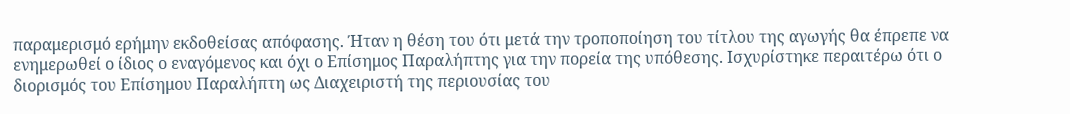παραμερισμό ερήμην εκδοθείσας απόφασης. Ήταν η θέση του ότι μετά την τροποποίηση του τίτλου της αγωγής θα έπρεπε να ενημερωθεί ο ίδιος ο εναγόμενος και όχι ο Επίσημος Παραλήπτης για την πορεία της υπόθεσης. Ισχυρίστηκε περαιτέρω ότι ο διορισμός του Επίσημου Παραλήπτη ως Διαχειριστή της περιουσίας του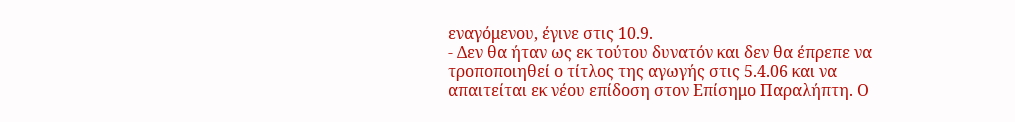εναγόμενου, έγινε στις 10.9.
- Δεν θα ήταν ως εκ τούτου δυνατόν και δεν θα έπρεπε να τροποποιηθεί ο τίτλος της αγωγής στις 5.4.06 και να απαιτείται εκ νέου επίδοση στον Επίσημο Παραλήπτη. Ο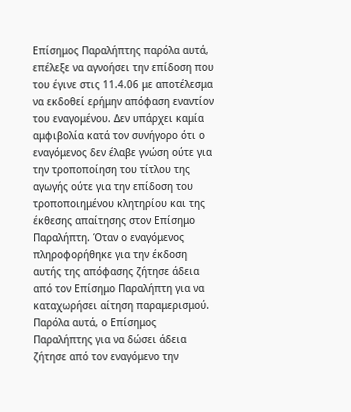Επίσημος Παραλήπτης παρόλα αυτά, επέλεξε να αγνοήσει την επίδοση που του έγινε στις 11.4.06 με αποτέλεσμα να εκδοθεί ερήμην απόφαση εναντίον του εναγομένου. Δεν υπάρχει καμία αμφιβολία κατά τον συνήγορο ότι ο εναγόμενος δεν έλαβε γνώση ούτε για την τροποποίηση του τίτλου της αγωγής ούτε για την επίδοση του τροποποιημένου κλητηρίου και της έκθεσης απαίτησης στον Επίσημο Παραλήπτη. Όταν ο εναγόμενος πληροφορήθηκε για την έκδοση αυτής της απόφασης ζήτησε άδεια από τον Επίσημο Παραλήπτη για να καταχωρήσει αίτηση παραμερισμού. Παρόλα αυτά, ο Επίσημος Παραλήπτης για να δώσει άδεια ζήτησε από τον εναγόμενο την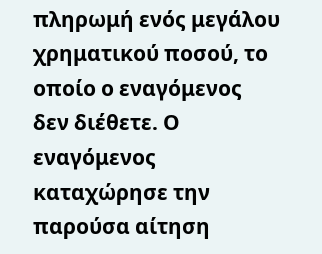πληρωμή ενός μεγάλου χρηματικού ποσού, το οποίο ο εναγόμενος δεν διέθετε. Ο εναγόμενος καταχώρησε την παρούσα αίτηση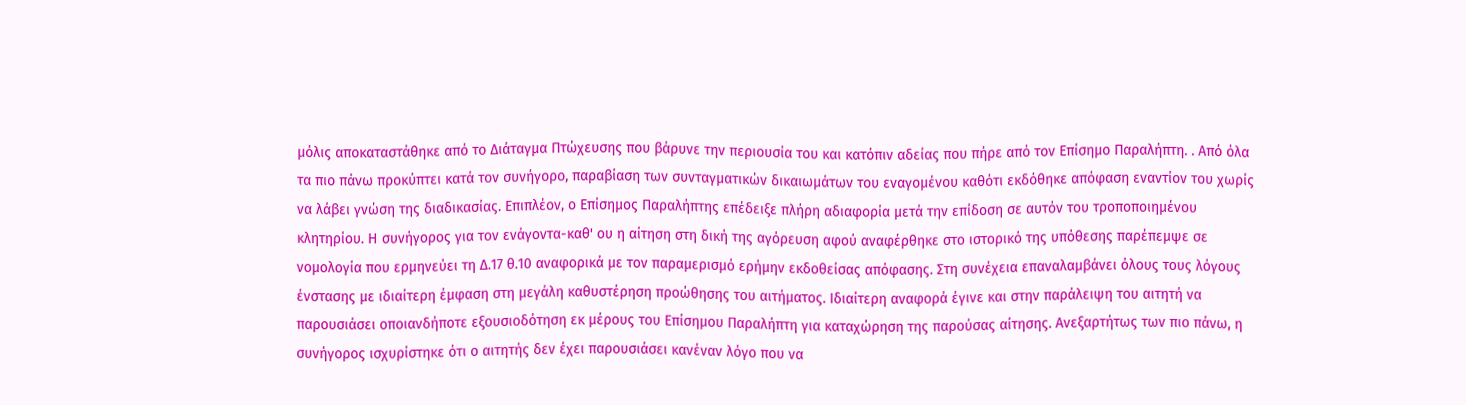μόλις αποκαταστάθηκε από το Διάταγμα Πτώχευσης που βάρυνε την περιουσία του και κατόπιν αδείας που πήρε από τον Επίσημο Παραλήπτη. . Από όλα τα πιο πάνω προκύπτει κατά τον συνήγορο, παραβίαση των συνταγματικών δικαιωμάτων του εναγομένου καθότι εκδόθηκε απόφαση εναντίον του χωρίς να λάβει γνώση της διαδικασίας. Επιπλέον, ο Επίσημος Παραλήπτης επέδειξε πλήρη αδιαφορία μετά την επίδοση σε αυτόν του τροποποιημένου κλητηρίου. Η συνήγορος για τον ενάγοντα-καθ' ου η αίτηση στη δική της αγόρευση αφού αναφέρθηκε στο ιστορικό της υπόθεσης παρέπεμψε σε νομολογία που ερμηνεύει τη Δ.17 θ.10 αναφορικά με τον παραμερισμό ερήμην εκδοθείσας απόφασης. Στη συνέχεια επαναλαμβάνει όλους τους λόγους ένστασης με ιδιαίτερη έμφαση στη μεγάλη καθυστέρηση προώθησης του αιτήματος. Ιδιαίτερη αναφορά έγινε και στην παράλειψη του αιτητή να παρουσιάσει οποιανδήποτε εξουσιοδότηση εκ μέρους του Επίσημου Παραλήπτη για καταχώρηση της παρούσας αίτησης. Ανεξαρτήτως των πιο πάνω, η συνήγορος ισχυρίστηκε ότι ο αιτητής δεν έχει παρουσιάσει κανέναν λόγο που να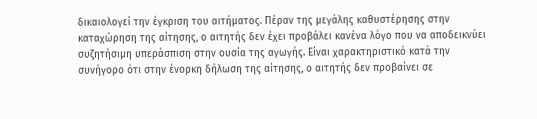δικαιολογεί την έγκριση του αιτήματος. Πέραν της μεγάλης καθυστέρησης στην καταχώρηση της αίτησης, ο αιτητής δεν έχει προβάλει κανένα λόγο που να αποδεικνύει συζητήσιμη υπεράσπιση στην ουσία της αγωγής. Είναι χαρακτηριστικό κατά την συνήγορο ότι στην ένορκη δήλωση της αίτησης, ο αιτητής δεν προβαίνει σε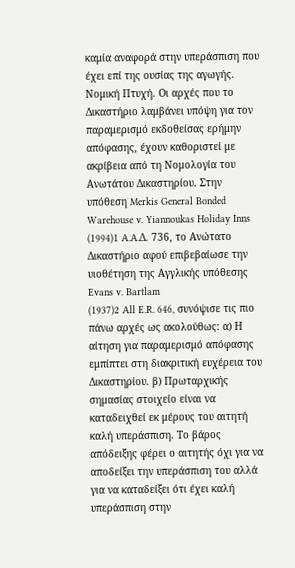καμία αναφορά στην υπεράσπιση που έχει επί της ουσίας της αγωγής. Νομική Πτυχή. Οι αρχές που το Δικαστήριο λαμβάνει υπόψη για τον παραμερισμό εκδοθείσας ερήμην απόφασης, έχουν καθοριστεί με ακρίβεια από τη Νομολογία του Ανωτάτου Δικαστηρίου. Στην υπόθεση Merkis General Bonded Warehouse v. Yiannoukas Holiday Inns
(1994)1 A.A.Δ. 736, το Ανώτατο Δικαστήριο αφού επιβεβαίωσε την υιοθέτηση της Αγγλικής υπόθεσης Evans v. Bartlam
(1937)2 All E.R. 646, συνόψισε τις πιο πάνω αρχές ως ακολούθως: α) Η αίτηση για παραμερισμό απόφασης εμπίπτει στη διακριτική ευχέρεια του Δικαστηρίου. β) Πρωταρχικής σημασίας στοιχείο είναι να καταδειχθεί εκ μέρους του αιτητή καλή υπεράσπιση. Το βάρος απόδειξης φέρει ο αιτητής όχι για να αποδείξει την υπεράσπιση του αλλά για να καταδείξει ότι έχει καλή υπεράσπιση στην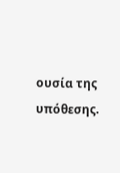ουσία της υπόθεσης.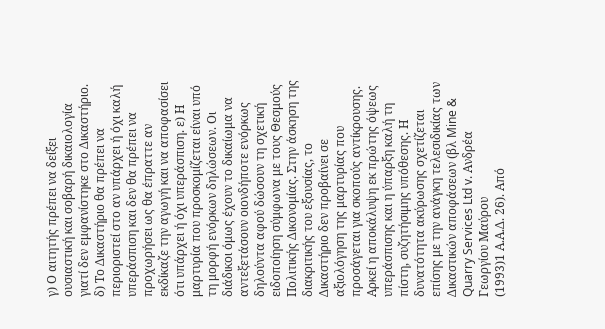γ) Ο αιτητής πρέπει να δείξει ουσιαστική και σοβαρή δικαιολογία γιατί δεν εμφανίστηκε στο Δικαστήριο. δ) Το Δικαστήριο θα πρέπει να περιοριστεί στο αν υπάρχει ή όχι καλή υπεράσπιση και δεν θα πρέπει να προχωρήσει ως θα έπραττε αν εκδίκαζε την αγωγή και να αποφασίσει ότι υπάρχει ή όχι υπεράσπιση. ε) Η μαρτυρία που προσκομίζεται είναι υπό τη μορφή ενόρκων δηλώσεων. Οι διάδικοι όμως έχουν το δικαίωμα να αντεξετάσουν οιονδήποτε ενόρκως δηλούντα αφού δώσουν τη σχετική ειδοποίηση σύμφωνα με τους Θεσμούς Πολιτικής Δικονομίας. Στην άσκηση της διακριτικής του εξουσίας, το Δικαστήριο δεν προβαίνει σε αξιολόγηση της μαρτυρίας που προσάγεται για σκοπούς αντίκρουσης. Αρκεί η αποκάλυψη εκ πρώτης όψεως υπεράσπισης και η ύπαρξη καλή τη πίστη, συζητήσιμης υπόθεσης. Η δυνατότητα ακύρωσης σχετίζεται επίσης με την ανάγκη τελεσιδικίας των Δικαστικών αποφάσεων (βλ Mine & Quarry Services Ltd v. Ανδρέα Γεωργίου Μαύρου
(1993)1 Α.Α.Δ. 26). Από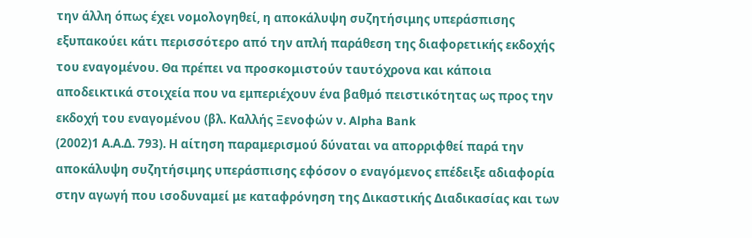την άλλη όπως έχει νομολογηθεί, η αποκάλυψη συζητήσιμης υπεράσπισης εξυπακούει κάτι περισσότερο από την απλή παράθεση της διαφορετικής εκδοχής του εναγομένου. Θα πρέπει να προσκομιστούν ταυτόχρονα και κάποια αποδεικτικά στοιχεία που να εμπεριέχουν ένα βαθμό πειστικότητας ως προς την εκδοχή του εναγομένου (βλ. Καλλής Ξενοφών ν. Alpha Bank
(2002)1 Α.Α.Δ. 793). Η αίτηση παραμερισμού δύναται να απορριφθεί παρά την αποκάλυψη συζητήσιμης υπεράσπισης εφόσον ο εναγόμενος επέδειξε αδιαφορία στην αγωγή που ισοδυναμεί με καταφρόνηση της Δικαστικής Διαδικασίας και των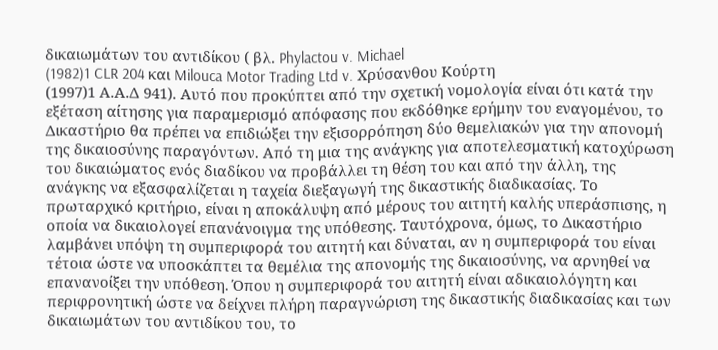δικαιωμάτων του αντιδίκου ( βλ. Phylactou v. Michael
(1982)1 CLR 204 και Milouca Motor Trading Ltd v. Χρύσανθου Κούρτη
(1997)1 Α.Α.Δ 941). Αυτό που προκύπτει από την σχετική νομολογία είναι ότι κατά την εξέταση αίτησης για παραμερισμό απόφασης που εκδόθηκε ερήμην του εναγομένου, το Δικαστήριο θα πρέπει να επιδιώξει την εξισορρόπηση δύο θεμελιακών για την απονομή της δικαιοσύνης παραγόντων. Από τη μια της ανάγκης για αποτελεσματική κατοχύρωση του δικαιώματος ενός διαδίκου να προβάλλει τη θέση του και από την άλλη, της ανάγκης να εξασφαλίζεται η ταχεία διεξαγωγή της δικαστικής διαδικασίας. Το πρωταρχικό κριτήριο, είναι η αποκάλυψη από μέρους του αιτητή καλής υπεράσπισης, η οποία να δικαιολογεί επανάνοιγμα της υπόθεσης. Ταυτόχρονα, όμως, το Δικαστήριο λαμβάνει υπόψη τη συμπεριφορά του αιτητή και δύναται, αν η συμπεριφορά του είναι τέτοια ώστε να υποσκάπτει τα θεμέλια της απονομής της δικαιοσύνης, να αρνηθεί να επανανοίξει την υπόθεση. Όπου η συμπεριφορά του αιτητή είναι αδικαιολόγητη και περιφρονητική ώστε να δείχνει πλήρη παραγνώριση της δικαστικής διαδικασίας και των δικαιωμάτων του αντιδίκου του, το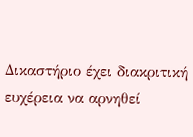Δικαστήριο έχει διακριτική ευχέρεια να αρνηθεί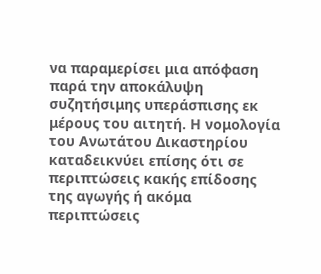να παραμερίσει μια απόφαση παρά την αποκάλυψη συζητήσιμης υπεράσπισης εκ μέρους του αιτητή. Η νομολογία του Ανωτάτου Δικαστηρίου καταδεικνύει επίσης ότι σε περιπτώσεις κακής επίδοσης της αγωγής ή ακόμα περιπτώσεις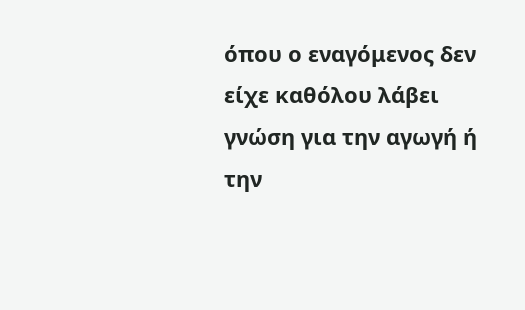όπου ο εναγόμενος δεν είχε καθόλου λάβει γνώση για την αγωγή ή την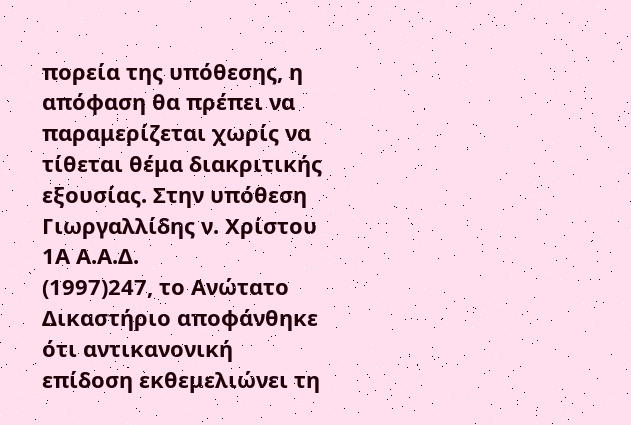πορεία της υπόθεσης, η απόφαση θα πρέπει να παραμερίζεται χωρίς να τίθεται θέμα διακριτικής εξουσίας. Στην υπόθεση Γιωργαλλίδης ν. Χρίστου 1Α Α.Α.Δ.
(1997)247, το Ανώτατο Δικαστήριο αποφάνθηκε ότι αντικανονική επίδοση εκθεμελιώνει τη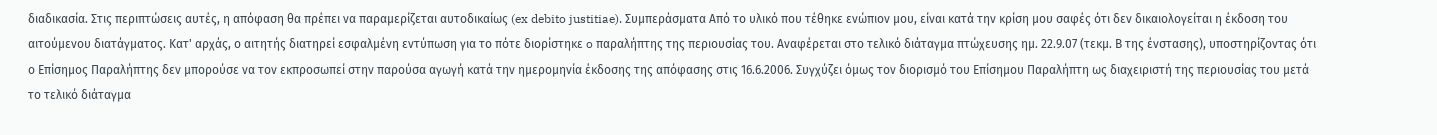διαδικασία. Στις περιπτώσεις αυτές, η απόφαση θα πρέπει να παραμερίζεται αυτοδικαίως (ex debito justitiae). Συμπεράσματα Από το υλικό που τέθηκε ενώπιον μου, είναι κατά την κρίση μου σαφές ότι δεν δικαιολογείται η έκδοση του αιτούμενου διατάγματος. Κατ' αρχάς, ο αιτητής διατηρεί εσφαλμένη εντύπωση για το πότε διορίστηκε o παραλήπτης της περιουσίας του. Αναφέρεται στο τελικό διάταγμα πτώχευσης ημ. 22.9.07 (τεκμ. Β της ένστασης), υποστηρίζοντας ότι ο Επίσημος Παραλήπτης δεν μπορούσε να τον εκπροσωπεί στην παρούσα αγωγή κατά την ημερομηνία έκδοσης της απόφασης στις 16.6.2006. Συγχύζει όμως τον διορισμό του Επίσημου Παραλήπτη ως διαχειριστή της περιουσίας του μετά το τελικό διάταγμα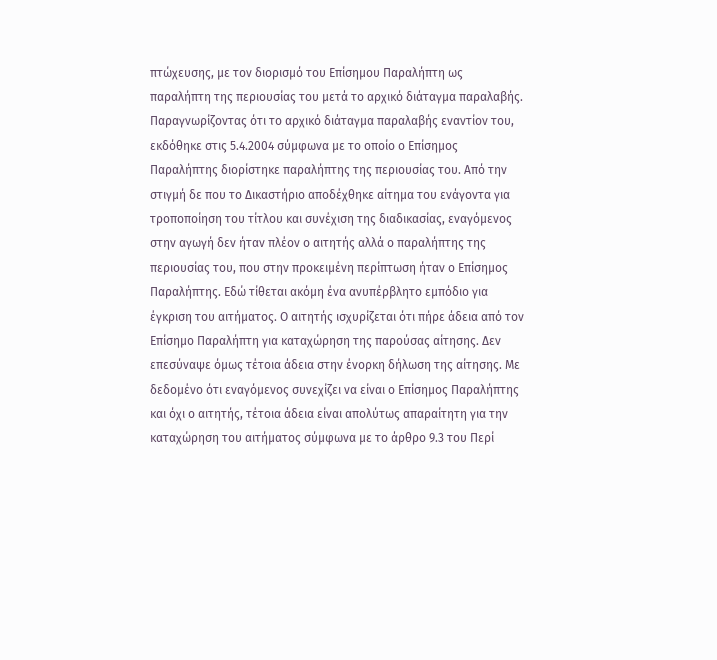πτώχευσης, με τον διορισμό του Επίσημου Παραλήπτη ως παραλήπτη της περιουσίας του μετά το αρχικό διάταγμα παραλαβής. Παραγνωρίζοντας ότι το αρχικό διάταγμα παραλαβής εναντίον του, εκδόθηκε στις 5.4.2004 σύμφωνα με το οποίο ο Επίσημος Παραλήπτης διορίστηκε παραλήπτης της περιουσίας του. Από την στιγμή δε που το Δικαστήριο αποδέχθηκε αίτημα του ενάγοντα για τροποποίηση του τίτλου και συνέχιση της διαδικασίας, εναγόμενος στην αγωγή δεν ήταν πλέον ο αιτητής αλλά ο παραλήπτης της περιουσίας του, που στην προκειμένη περίπτωση ήταν ο Επίσημος Παραλήπτης. Εδώ τίθεται ακόμη ένα ανυπέρβλητο εμπόδιο για έγκριση του αιτήματος. Ο αιτητής ισχυρίζεται ότι πήρε άδεια από τον Επίσημο Παραλήπτη για καταχώρηση της παρούσας αίτησης. Δεν επεσύναψε όμως τέτοια άδεια στην ένορκη δήλωση της αίτησης. Με δεδομένο ότι εναγόμενος συνεχίζει να είναι ο Επίσημος Παραλήπτης και όχι ο αιτητής, τέτοια άδεια είναι απολύτως απαραίτητη για την καταχώρηση του αιτήματος σύμφωνα με το άρθρο 9.3 του Περί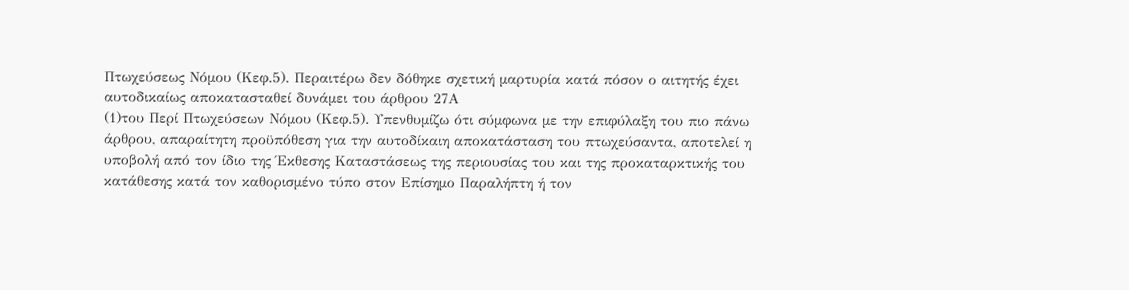Πτωχεύσεως Νόμου (Κεφ.5). Περαιτέρω δεν δόθηκε σχετική μαρτυρία κατά πόσον ο αιτητής έχει αυτοδικαίως αποκατασταθεί δυνάμει του άρθρου 27Α
(1)του Περί Πτωχεύσεων Νόμου (Κεφ.5). Υπενθυμίζω ότι σύμφωνα με την επιφύλαξη του πιο πάνω άρθρου, απαραίτητη προϋπόθεση για την αυτοδίκαιη αποκατάσταση του πτωχεύσαντα, αποτελεί η υποβολή από τον ίδιο της Έκθεσης Καταστάσεως της περιουσίας του και της προκαταρκτικής του κατάθεσης κατά τον καθορισμένο τύπο στον Επίσημο Παραλήπτη ή τον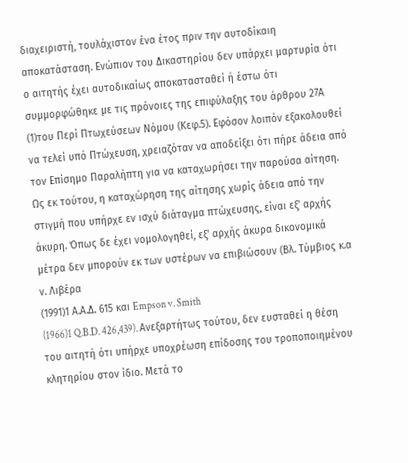διαχειριστή, τουλάχιστον ένα έτος πριν την αυτοδίκαιη αποκατάσταση. Ενώπιον του Δικαστηρίου δεν υπάρχει μαρτυρία ότι ο αιτητής έχει αυτοδικαίως αποκατασταθεί ή έστω ότι συμμορφώθηκε με τις πρόνοιες της επιφύλαξης του άρθρου 27Α
(1)του Περί Πτωχεύσεων Νόμου (Κεφ.5). Εφόσον λοιπόν εξακολουθεί να τελεί υπό Πτώχευση, χρειαζόταν να αποδείξει ότι πήρε άδεια από τον Επίσημο Παραλήπτη για να καταχωρήσει την παρούσα αίτηση. Ως εκ τούτου, η καταχώρηση της αίτησης χωρίς άδεια από την στιγμή που υπήρχε εν ισχύ διάταγμα πτώχευσης, είναι εξ' αρχής άκυρη. Όπως δε έχει νομολογηθεί, εξ' αρχής άκυρα δικονομικά μέτρα δεν μπορούν εκ των υστέρων να επιβιώσουν (Βλ. Τύμβιος κ.α ν. Λιβέρα
(1991)1 Α.Α.Δ. 615 και Empson v. Smith
(1966)1 Q.B.D. 426,439). Ανεξαρτήτως τούτου, δεν ευσταθεί η θέση του αιτητή ότι υπήρχε υποχρέωση επίδοσης του τροποποιημένου κλητηρίου στον ίδιο. Μετά το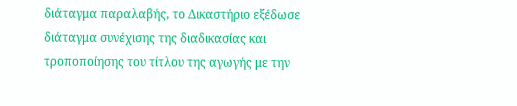διάταγμα παραλαβής, το Δικαστήριο εξέδωσε διάταγμα συνέχισης της διαδικασίας και τροποποίησης του τίτλου της αγωγής με την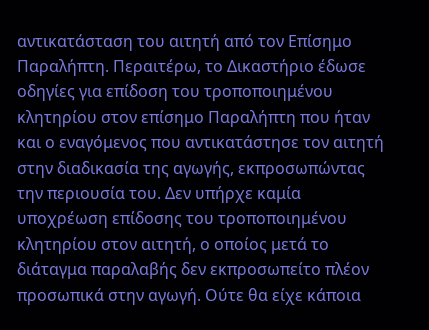αντικατάσταση του αιτητή από τον Επίσημο Παραλήπτη. Περαιτέρω, το Δικαστήριο έδωσε οδηγίες για επίδοση του τροποποιημένου κλητηρίου στον επίσημο Παραλήπτη που ήταν και ο εναγόμενος που αντικατάστησε τον αιτητή στην διαδικασία της αγωγής, εκπροσωπώντας την περιουσία του. Δεν υπήρχε καμία υποχρέωση επίδοσης του τροποποιημένου κλητηρίου στον αιτητή, ο οποίος μετά το διάταγμα παραλαβής δεν εκπροσωπείτο πλέον προσωπικά στην αγωγή. Ούτε θα είχε κάποια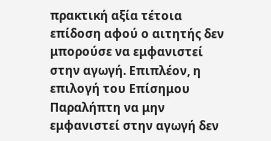πρακτική αξία τέτοια επίδοση αφού ο αιτητής δεν μπορούσε να εμφανιστεί στην αγωγή. Επιπλέον, η επιλογή του Επίσημου Παραλήπτη να μην εμφανιστεί στην αγωγή δεν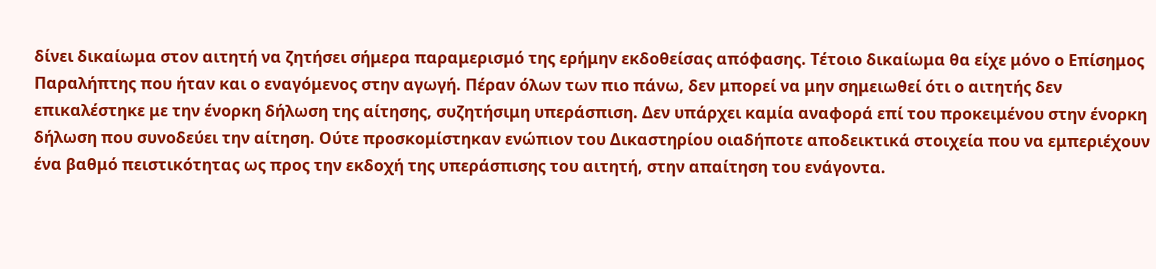δίνει δικαίωμα στον αιτητή να ζητήσει σήμερα παραμερισμό της ερήμην εκδοθείσας απόφασης. Τέτοιο δικαίωμα θα είχε μόνο ο Επίσημος Παραλήπτης που ήταν και ο εναγόμενος στην αγωγή. Πέραν όλων των πιο πάνω, δεν μπορεί να μην σημειωθεί ότι ο αιτητής δεν επικαλέστηκε με την ένορκη δήλωση της αίτησης, συζητήσιμη υπεράσπιση. Δεν υπάρχει καμία αναφορά επί του προκειμένου στην ένορκη δήλωση που συνοδεύει την αίτηση. Ούτε προσκομίστηκαν ενώπιον του Δικαστηρίου οιαδήποτε αποδεικτικά στοιχεία που να εμπεριέχουν ένα βαθμό πειστικότητας ως προς την εκδοχή της υπεράσπισης του αιτητή, στην απαίτηση του ενάγοντα.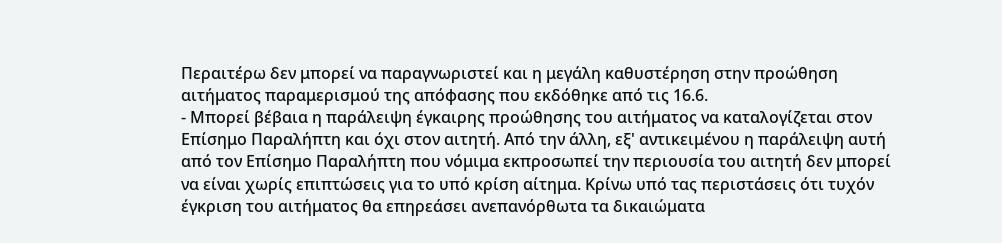Περαιτέρω δεν μπορεί να παραγνωριστεί και η μεγάλη καθυστέρηση στην προώθηση αιτήματος παραμερισμού της απόφασης που εκδόθηκε από τις 16.6.
- Μπορεί βέβαια η παράλειψη έγκαιρης προώθησης του αιτήματος να καταλογίζεται στον Επίσημο Παραλήπτη και όχι στον αιτητή. Από την άλλη, εξ' αντικειμένου η παράλειψη αυτή από τον Επίσημο Παραλήπτη που νόμιμα εκπροσωπεί την περιουσία του αιτητή δεν μπορεί να είναι χωρίς επιπτώσεις για το υπό κρίση αίτημα. Κρίνω υπό τας περιστάσεις ότι τυχόν έγκριση του αιτήματος θα επηρεάσει ανεπανόρθωτα τα δικαιώματα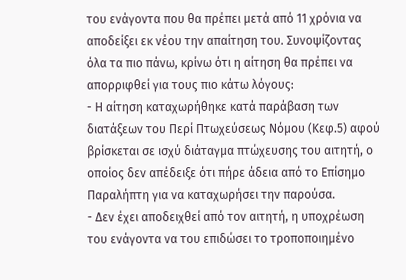του ενάγοντα που θα πρέπει μετά από 11 χρόνια να αποδείξει εκ νέου την απαίτηση του. Συνοψίζοντας όλα τα πιο πάνω, κρίνω ότι η αίτηση θα πρέπει να απορριφθεί για τους πιο κάτω λόγους:
- Η αίτηση καταχωρήθηκε κατά παράβαση των διατάξεων του Περί Πτωχεύσεως Νόμου (Κεφ.5) αφού βρίσκεται σε ισχύ διάταγμα πτώχευσης του αιτητή, ο οποίος δεν απέδειξε ότι πήρε άδεια από το Επίσημο Παραλήπτη για να καταχωρήσει την παρούσα.
- Δεν έχει αποδειχθεί από τον αιτητή, η υποχρέωση του ενάγοντα να του επιδώσει το τροποποιημένο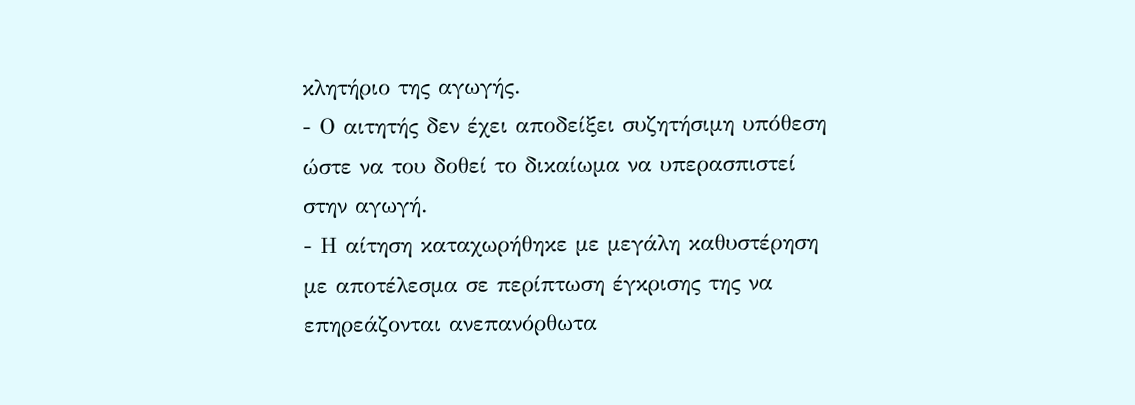κλητήριο της αγωγής.
- Ο αιτητής δεν έχει αποδείξει συζητήσιμη υπόθεση ώστε να του δοθεί το δικαίωμα να υπερασπιστεί στην αγωγή.
- Η αίτηση καταχωρήθηκε με μεγάλη καθυστέρηση με αποτέλεσμα σε περίπτωση έγκρισης της να επηρεάζονται ανεπανόρθωτα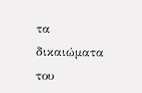τα δικαιώματα του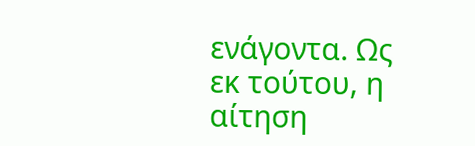ενάγοντα. Ως εκ τούτου, η αίτηση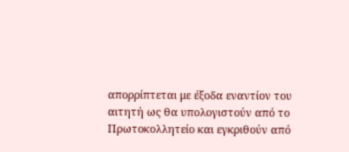απορρίπτεται με έξοδα εναντίον του αιτητή ως θα υπολογιστούν από το Πρωτοκολλητείο και εγκριθούν από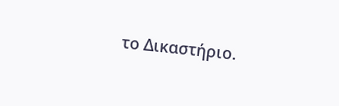το Δικαστήριο.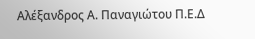Αλέξανδρος Α. Παναγιώτου Π.Ε.Δ